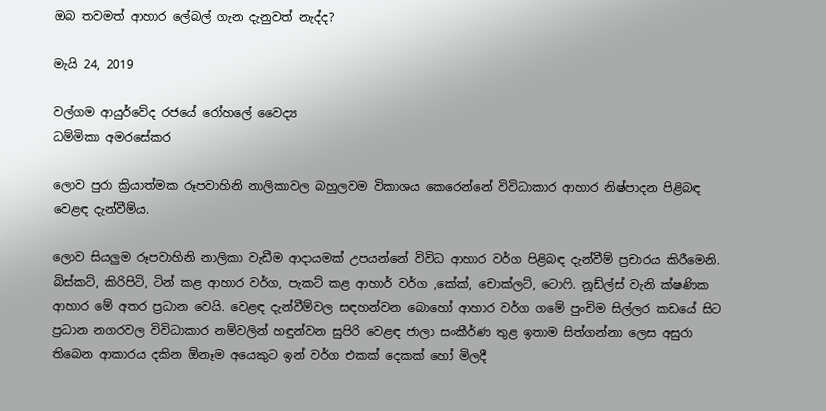ඔබ තවමත් ආහාර ලේබල් ගැන දැනුවත් නැද්ද?

මැයි 24, 2019

වල්ගම ආයුර්වේද රජයේ රෝහලේ වෛද්‍ය
ධම්මිකා අමරසේකර

ලොව පුරා ක්‍රියාත්මක රූපවාහිනි නාලිකාවල බහුලවම විකාශය කෙරෙන්නේ විවිධාකාර ආහාර නිෂ්පාදන පිළිබඳ වෙළඳ දැන්වීම්ය.

ලොව සියලුම රූපවාහිනි නාලිකා වැඩීම ආදායමක් උපයන්නේ විවිධ ආහාර වර්ග පිළිබඳ දැන්වීම් ප්‍රචාරය කිරීමෙනි. බිස්කට්, කිරිපිටි, ටින් කළ ආහාර වර්ග, පැකට් කළ ආහාර් වර්ග ,කේක්, චොක්ලට්, ටොෆි. නූඩ්ල්ස් වැනි ක්ෂණික ආහාර මේ අතර ප්‍රධාන වෙයි. වෙළඳ දැන්වීම්වල සඳහන්වන බොහෝ ආහාර වර්ග ගමේ පුංචිම සිල්ලර කඩයේ සිට ප්‍රධාන නගරවල විවිධාකාර නම්වලින් හඳුන්වන සුපිරි වෙළඳ ජාලා සංකීර්ණ තුළ ඉතාම සිත්ගන්නා ලෙස අසුරා තිබෙන ආකාරය දකින ඕනෑම අයෙකුට ඉන් වර්ග එකක් දෙකක් හෝ මිලදී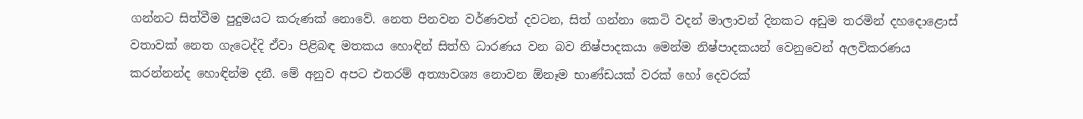ගන්නට සිත්වීම පුදුමයට කරුණක් නොවේ. නෙත පිනවන වර්ණවත් දවටන, සිත් ගන්නා කෙටි වදන් මාලාවන් දිනකට අඩුම තරමින් දහදොළොස් වතාවක් නෙත ගැටෙද්දි ඒවා පිළිබඳ මතකය හොඳින් සිත්හි ධාරණය වන බව නිෂ්පාදකයා මෙන්ම නිෂ්පාදකයන් වෙනුවෙන් අලවිකරණය කරන්නන්ද හොඳින්ම දනී. මේ අනුව අපට එතරම් අත්‍යාවශ්‍ය නොවන ඕනෑම භාණ්ඩයක් වරක් හෝ දෙවරක්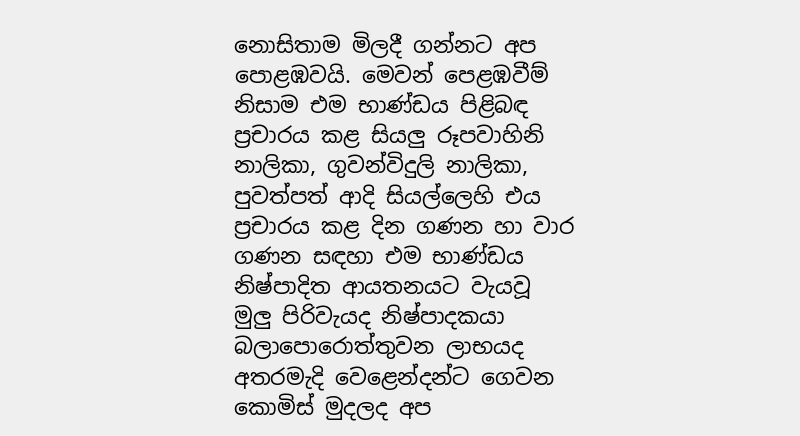නොසිතාම මිලදී ගන්නට අප පොළඹවයි. මෙවන් පෙළඹවීම් නිසාම එම භාණ්ඩය පිළිබඳ ප්‍රචාරය කළ සියලු රූපවාහිනි නාලිකා, ගුවන්විදුලි නාලිකා, පුවත්පත් ආදි සියල්ලෙහි එය ප්‍රචාරය කළ දින ගණන හා වාර ගණන සඳහා එම භාණ්ඩය නිෂ්පාදිත ආයතනයට වැයවූ මුලු පිරිවැයද නිෂ්පාදකයා බලාපොරොත්තුවන ලාභයද අතරමැදි වෙළෙන්දන්ට ගෙවන කොමිස් මුදලද අප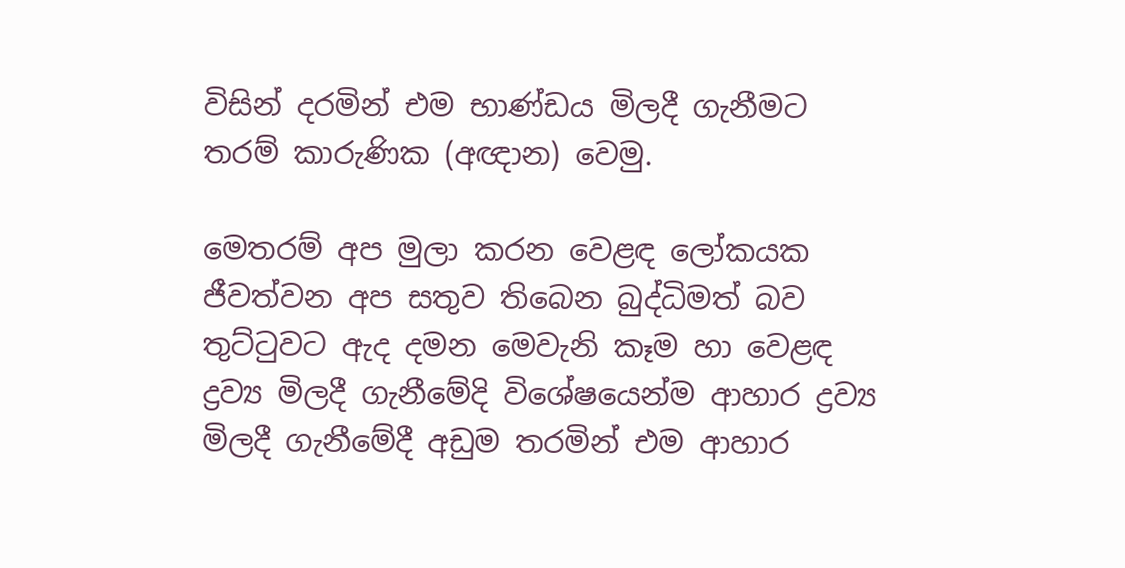විසින් දරමින් එම භාණ්ඩය මිලදී ගැනීමට තරම් කාරුණික (අඥාන) වෙමු.

මෙතරම් අප මුලා කරන වෙළඳ ලෝකයක ජීවත්වන අප සතුව තිබෙන බුද්ධිමත් බව තුට්ටුවට ඇද දමන මෙවැනි කෑම හා වෙළඳ ද්‍රව්‍ය මිලදී ගැනීමේදි විශේෂයෙන්ම ආහාර ද්‍රව්‍ය මිලදී ගැනීමේදී අඩුම තරමින් එම ආහාර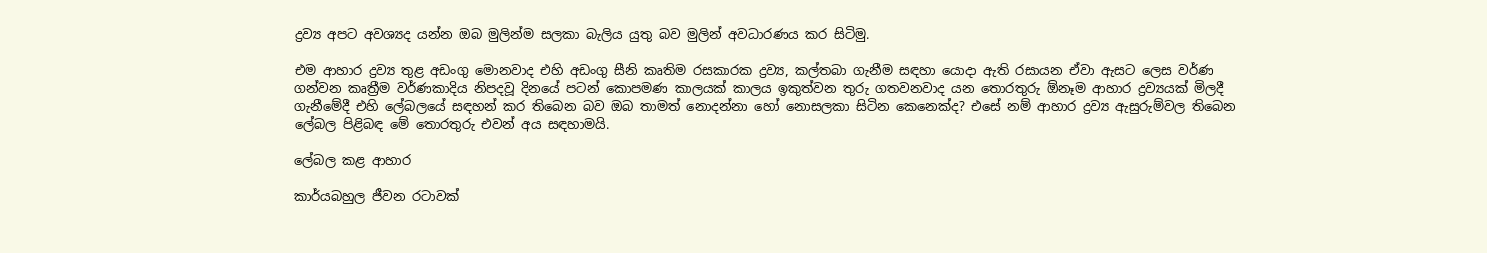ද්‍රව්‍ය අපට අවශ්‍යද යන්න ඔබ මුලින්ම සලකා බැලිය යුතු බව මුලින් අවධාරණය කර සිටිමු.

එම ආහාර ද්‍රව්‍ය තුළ අඩංගු මොනවාද එහි අඩංගු සීනි කෘතිම රසකාරක ද්‍රව්‍ය, කල්තබා ගැනීම සඳහා යොදා ඇති රසායන ඒවා ඇසට ලෙස වර්ණ ගන්වන කෘත්‍රීම වර්ණකාදිය නිපදවූ දිනයේ පටන් කොපමණ කාලයක් කාලය ඉකුත්වන තුරු ගතවනවාද යන තොරතුරු ඕනෑම ආහාර ද්‍රව්‍යයක් මිලදී ගැනීමේදී එහි ලේබලයේ සඳහන් කර තිබෙන බව ඔබ තාමත් නොදන්නා හෝ නොසලකා සිටින කෙනෙක්ද? එසේ නම් ආහාර ද්‍රව්‍ය ඇසුරුම්වල තිබෙන ලේබල පිළිබඳ මේ තොරතුරු එවන් අය සඳහාමයි.

ලේබල කළ ආහාර

කාර්යබහුල ජීවන රටාවක්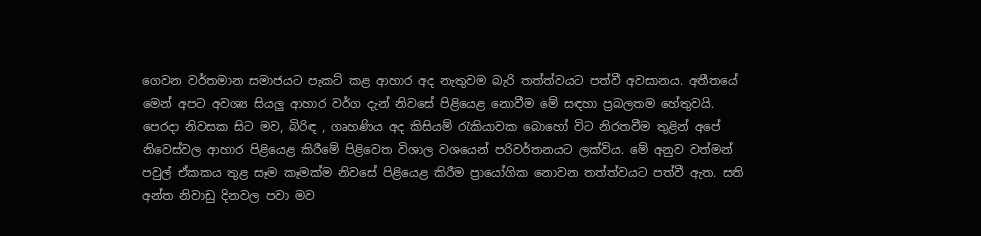ගෙවන වර්තමාන සමාජයට පැකට් කළ ආහාර අද නැතුවම බැරි තත්ත්වයට පත්වී අවසානය. අතීතයේ මෙන් අපට අවශ්‍ය සියලු ආහාර වර්ග දැන් නිවසේ පිළියෙළ නොවීම මේ සඳහා ප්‍රබලතම හේතුවයි. පෙරදා නිවසක සිට මව, බිරිඳ , ගෘහණිය අද කිසියම් රැකියාවක බොහෝ විට නිරතවීම තුළින් අපේ නිවෙස්වල ආහාර පිළියෙළ කිරීමේ පිළිවෙත විශාල වශයෙන් පරිවර්තනයට ලක්විය. මේ අනුව වත්මන් පවුල් ඒකකය තුළ සෑම කෑමක්ම නිවසේ පිළියෙළ කිරීම ප්‍රායෝගික නොවන තත්ත්වයට පත්වී ඇත. සති අන්ත නිවාඩු දිනවල පවා මව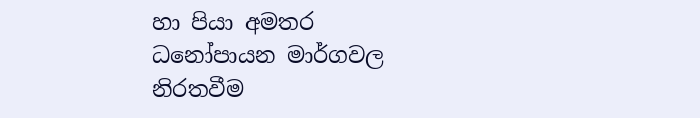හා පියා අමතර ධනෝපායන මාර්ගවල නිරතවීම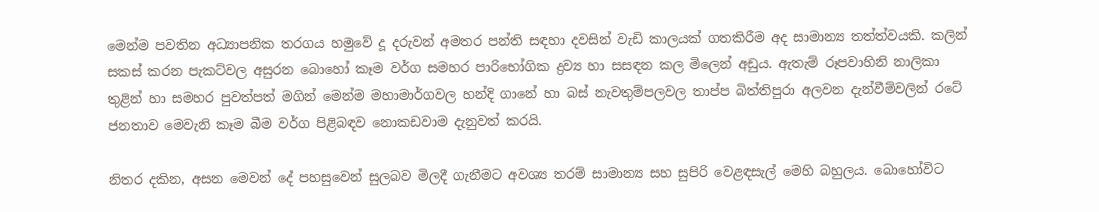මෙන්ම පවතින අධ්‍යාපනික තරගය හමුවේ දූ දරුවන් අමතර පන්ති සඳහා දවසින් වැඩි කාලයක් ගතකිරීම අද සාමාන්‍ය තත්ත්වයකි. කලින් සකස් කරන පැකට්වල අසුරන බොහෝ කෑම වර්ග සමහර පාරිභෝගික ද්‍රව්‍ය හා සසඳන කල මිලෙන් අඩුය. ඇතැම් රූපවාහිනි නාලිකා තුළින් හා සමහර පුවත්පත් මගින් මෙන්ම මහාමාර්ගවල හන්දි ගානේ හා බස් නැවතුම්පලවල තාප්ප බිත්තිපුරා අලවන දැන්වීම්වලින් රටේ ජනතාව මෙවැනි කෑම බීම වර්ග පිළිබඳව නොකඩවාම දැනුවත් කරයි.

නිතර දකින, අසන මෙවන් දේ පහසුවෙන් සුලබව මිලදී ගැනීමට අවශ්‍ය තරම් සාමාන්‍ය සහ සුපිරි වෙළඳසැල් මෙහි බහුලය. බොහෝවිට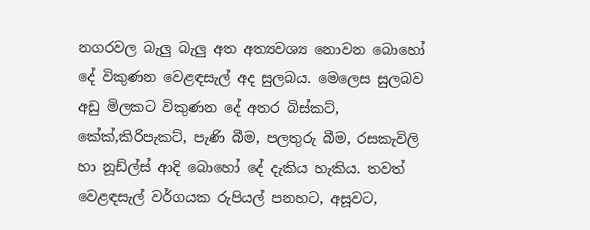නගරවල බැලු බැලු අත අත්‍යවශ්‍ය නොවන බොහෝ දේ විකුණන වෙළඳසැල් අද සුලබය. මෙලෙස සුලබව අඩු මිලකට විකුණන දේ අතර බිස්කට්, කේක්,කිරිපැකට්, පැණි බීම, පලතුරු බීම, රසකැවිලි හා නූඩ්ල්ස් ආදි බොහෝ දේ දැකිය හැකිය. තවත් වෙළඳසැල් වර්ගයක රුපියල් පනහට, අසූවට,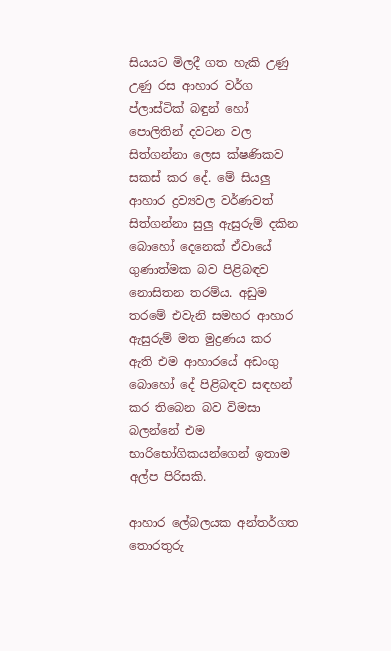සියයට මිලදී ගත හැකි උණු උණු රස ආහාර වර්ග ප්ලාස්ටික් බඳුන් හෝ පොලිතින් දවටන වල සිත්ගන්නා ලෙස ක්ෂණිකව සකස් කර දේ. මේ සියලු ආහාර ද්‍රව්‍යවල වර්ණවත් සිත්ගන්නා සුලු ඇසුරුම් දකින බොහෝ දෙනෙක් ඒවායේ ගුණාත්මක බව පිළිබඳව නොසිතන තරම්ය. අඩුම තරමේ එවැනි සමහර ආහාර ඇසුරුම් මත මුද්‍රණය කර ඇති එම ආහාරයේ අඩංගු බොහෝ දේ පිළිබඳව සඳහන් කර තිබෙන බව විමසා බලන්නේ එම භාරිභෝගිකයන්ගෙන් ඉතාම අල්ප පිරිසකි.

ආහාර ලේබලයක අන්තර්ගත තොරතුරු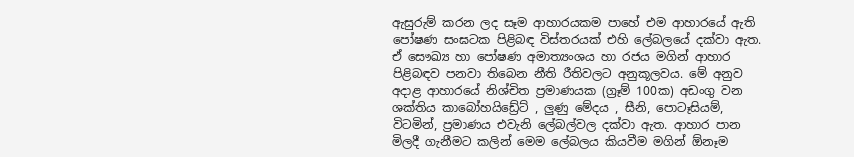ඇසුරුම් කරන ලද සෑම ආහාරයකම පාහේ එම ආහාරයේ ඇති පෝෂණ සංඝටක පිළිබඳ විස්තරයක් එහි ලේබලයේ දක්වා ඇත. ඒ සෞඛ්‍ය හා පෝෂණ අමාත්‍යංශය හා රජය මගින් ආහාර පිළිබඳව පනවා තිබෙන නීති රීතිවලට අනුකූලවය. මේ අනුව අදාළ ආහාරයේ නිශ්චිත ප්‍රමාණයක (ග්‍රෑම් 100ක) අඩංගු වන ශක්තිය කාබෝහයිඩ්‍රේට් , ලුණු මේදය , සීනි, පොටෑසියම්, විටමින්, ප්‍රමාණය එවැනි ලේබල්වල දක්වා ඇත. ආහාර පාන මිලදී ගැනීමට කලින් මෙම ලේබලය කියවීම මගින් ඕනෑම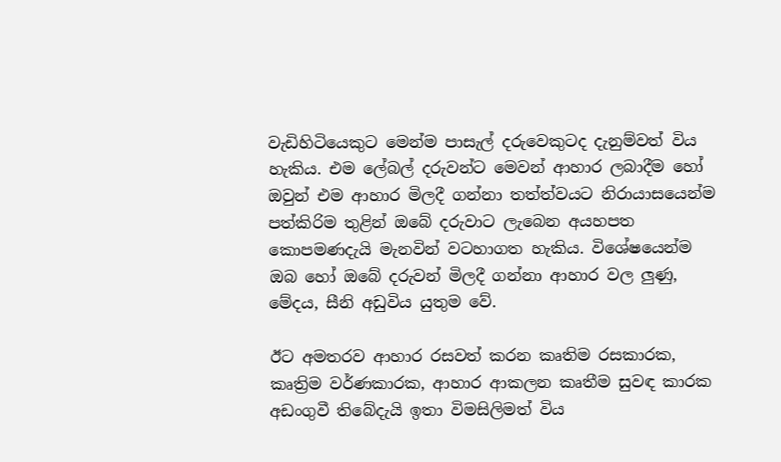වැඩිහිටියෙකුට මෙන්ම පාසැල් දරුවෙකුටද දැනුම්වත් විය හැකිය. එම ලේබල් දරුවන්ට මෙවන් ආහාර ලබාදීම හෝ ඔවුන් එම ආහාර මිලදී ගන්නා තත්ත්වයට නිරායාසයෙන්ම පත්කිරිම තුළින් ඔබේ දරුවාට ලැබෙන අයහපත කොපමණදැයි මැනවින් වටහාගත හැකිය. විශේෂයෙන්ම ඔබ හෝ ඔබේ දරුවන් මිලදී ගන්නා ආහාර වල ලුණු, මේදය, සීනි අඩුවිය යුතුම වේ.

ඊට අමතරව ආහාර රසවත් කරන කෘතිම රසකාරක, කෘත්‍රිම වර්ණකාරක, ආහාර ආකලන කෘතීම සුවඳ කාරක අඩංගුවී තිබේදැයි ඉතා විමසිලිමත් විය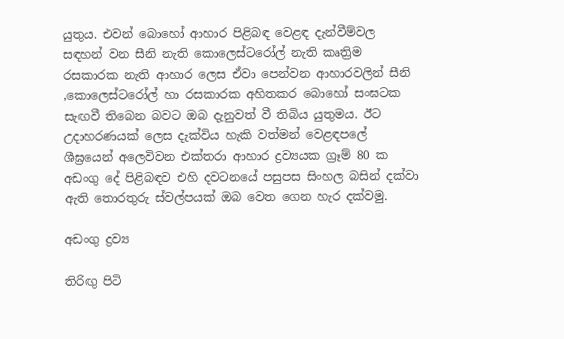යුතුය. එවන් බොහෝ ආහාර පිළිබඳ වෙළඳ දැන්වීම්වල සඳහන් වන සීනි නැති කොලෙස්ටරෝල් නැති කෘත්‍රිම රසකාරක නැති ආහාර ලෙස ඒවා පෙන්වන ආහාරවලින් සීනි ,කොලෙස්ටරෝල් හා රසකාරක අහිතකර බොහෝ සංඝටක සැඟවී තිබෙන බවට ඔබ දැනුවත් වී තිබිය යුතුමය. ඊට උදාහරණයක් ලෙස දැක්විය හැකි වත්මන් වෙළඳපලේ ශීඝ්‍රයෙන් අලෙවිවන එක්තරා ආහාර ද්‍රව්‍යයක ග්‍රෑම් 80 ක අඩංගු දේ පිළිබඳව එහි දවටනයේ පසුපස සිංහල බසින් දක්වා ඇති තොරතුරු ස්වල්පයක් ඔබ වෙත ගෙන හැර දක්වමු.

අඩංගු ද්‍රව්‍ය

තිරිඟු පිටි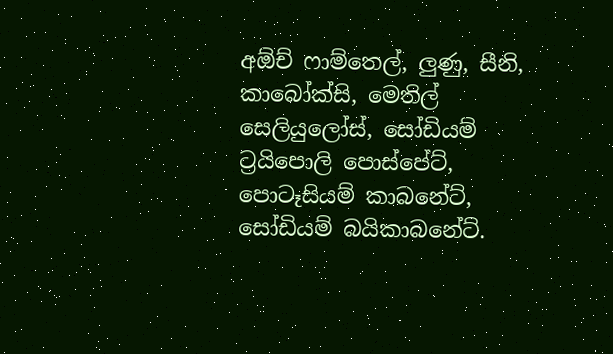අඕච් ෆාම්තෙල්, ලුණු, සීනි, කාබෝක්සි, මෙතිල් සෙලියුලෝස්, සෝඩියම් ට්‍රයිපොලි පොස්පේට්, පොටෑසියම් කාබනේට්, සෝඩියම් බයිකාබනේට්.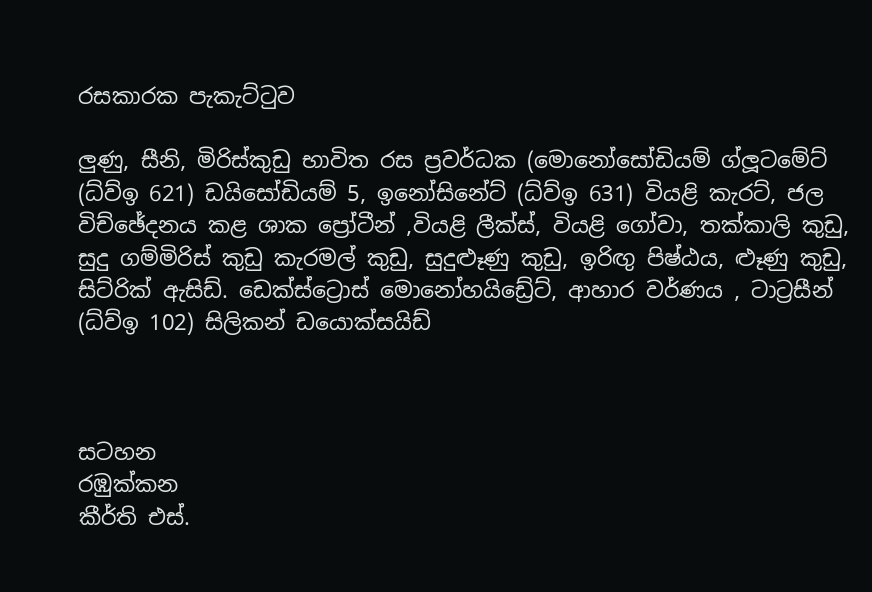රසකාරක පැකැට්ටුව

ලුණු, සීනි, මිරිස්කුඩු භාවිත රස ප්‍රවර්ධක (මොනෝසෝඩියම් ග්ලූටමේට් (ධ්ව්ඉ 621) ඩයිසෝඩියම් 5, ඉනෝසිනේට් (ධ්ව්ඉ 631) වියළි කැරට්, ජල විච්ඡේදනය කළ ශාක ප්‍රෝටීන් ,වියළි ලීක්ස්, වියළි ගෝවා, තක්කාලි කුඩු, සුදු ගම්මිරිස් කුඩු කැරමල් කුඩු, සුදුළූණු කුඩු, ඉරිඟු පිෂ්ඨය, ළූණු කුඩු, සිට්රික් ඇසිඩ්. ඩෙක්ස්ට්‍රොස් මොනෝහයිඩ්‍රේට්, ආහාර වර්ණය , ටාට්‍රසීන් (ධ්ව්ඉ 102) සිලිකන් ඩයොක්සයිඩ්



සටහන
රඹුක්කන
කීර්ති එස්.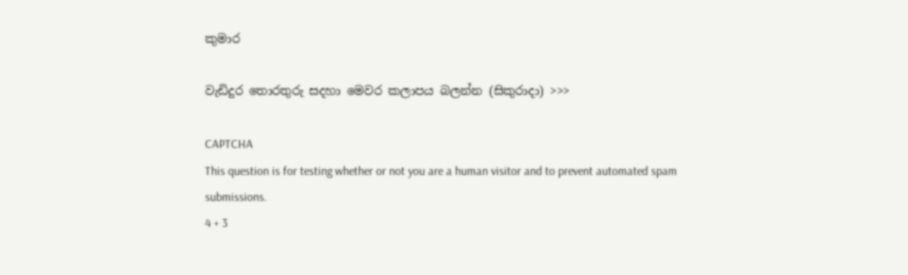කුමාර

වැඩිදුර තොරතුරු සදහා මෙවර කලාපය බලන්න (සිකුරාදා) >>>

CAPTCHA
This question is for testing whether or not you are a human visitor and to prevent automated spam submissions.
4 + 3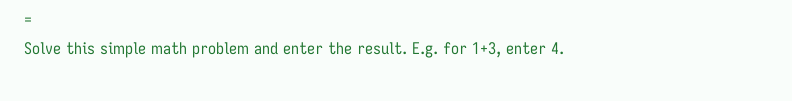=
Solve this simple math problem and enter the result. E.g. for 1+3, enter 4.